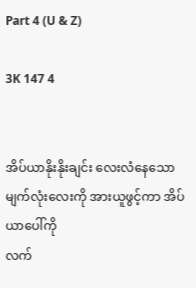Part 4 (U & Z)

3K 147 4


အိပ်ယာနိုးနိုးချင်း လေးလံနေသောမျက်လုံးလေးကို အားယူဖွင့်ကာ အိပ်ယာပေါ်ကို
လက်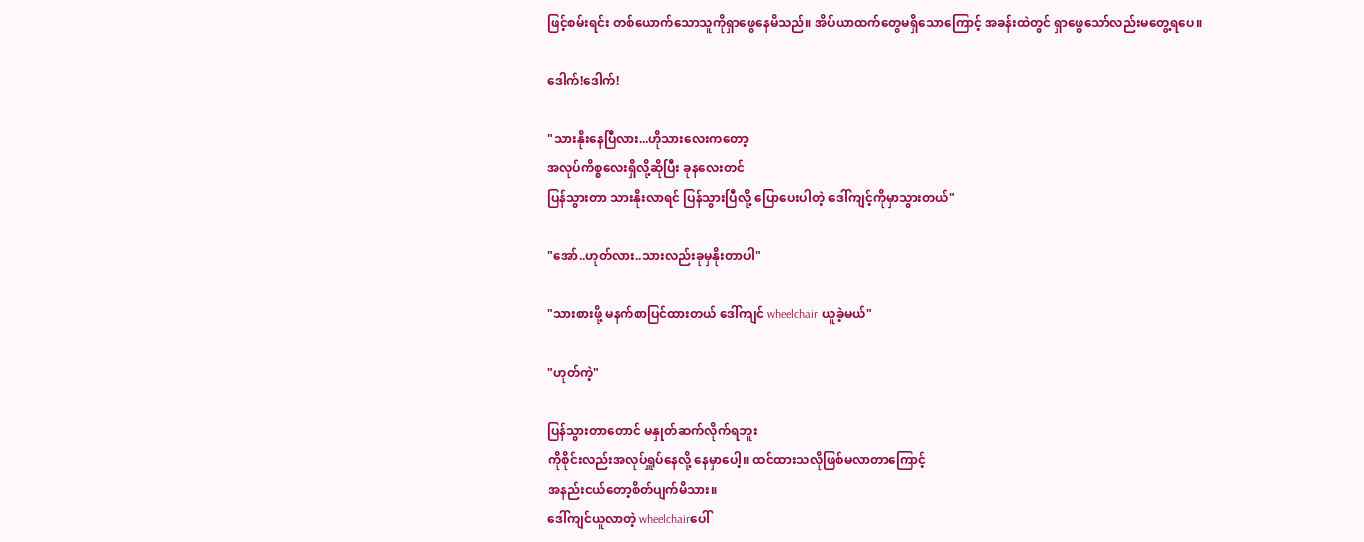ဖြင့်စမ်းရင်း တစ်ယောက်သောသူကိုရှာဖွေနေမိသည်။ အိပ်ယာထက်တွေမရှိသောကြောင့် အခန်းထဲတွင် ရှာဖွေသော်လည်းမတွေ့ရပေ။

ဒေါက်!ဒေါက်!

"သားနိုးနေပြီလား...ဟိုသားလေးကတော့
အလုပ်ကိစ္စလေးရှိလို့ဆိုပြီး ခုနလေးတင်
ပြန်သွားတာ သားနိုးလာရင် ပြန်သွားပြီလို့ ပြောပေးပါတဲ့ ဒေါ်ကျင့်ကိုမှာသွားတယ်"

"အော်..ဟုတ်လား..သားလည်းခုမှနိုးတာပါ"

"သားစားဖို့ မနက်စာပြင်ထားတယ် ဒေါ်ကျင် wheelchair ယူခဲ့မယ်"

"ဟုတ်ကဲ့"

ပြန်သွားတာတောင် မနှုတ်ဆက်လိုက်ရဘူး
ကိုစိုင်းလည်းအလုပ်ရှူပ်နေလို့ နေမှာပေါ့။ ထင်ထားသလိုဖြစ်မလာတာကြောင့်
အနည်းငယ်တော့စိတ်ပျက်မိသား။
ဒေါ်ကျင်ယူလာတဲ့ wheelchairပေါ်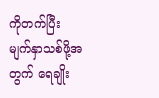ကိုတက်ပြီး မျက်နှာသစ်ဖို့အတွက် ရေချိုး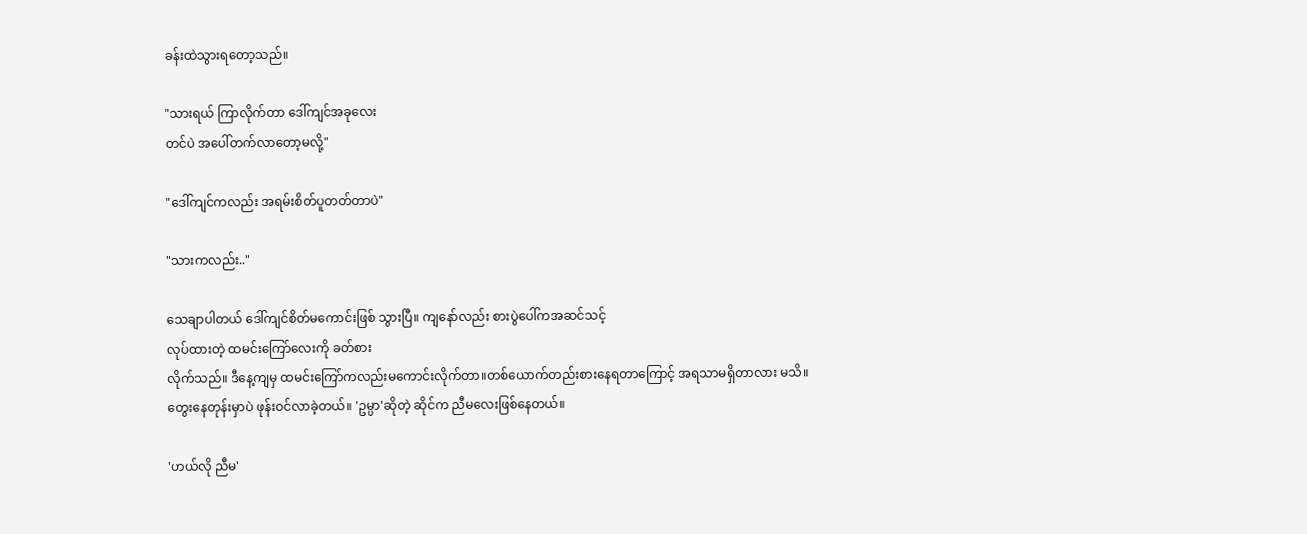ခန်းထဲသွားရတော့သည်။

"သားရယ် ကြာလိုက်တာ ဒေါ်ကျင်အခုလေး
တင်ပဲ အပေါ်တက်လာတော့မလို့"

"ဒေါ်ကျင်ကလည်း အရမ်းစိတ်ပူတတ်တာပဲ"

"သားကလည်း.."

သေချာပါတယ် ဒေါ်ကျင်စိတ်မကောင်းဖြစ် သွားပြီ။ ကျနော်လည်း စားပွဲပေါ်ကအဆင်သင့်
လုပ်ထားတဲ့ ထမင်းကြော်လေးကို ခတ်စား
လိုက်သည်။ ဒီနေ့ကျမှ ထမင်းကြော်ကလည်းမကောင်းလိုက်တာ။တစ်ယောက်တည်းစားနေရတာကြောင့် အရသာမရှိတာလား မသိ။
တွေးနေတုန်းမှာပဲ ဖုန်းဝင်လာခဲ့တယ်။ 'ဥမ္ပာ'ဆိုတဲ့ ဆိုင်က ညီမလေးဖြစ်နေတယ်။

'ဟယ်လို ညီမ'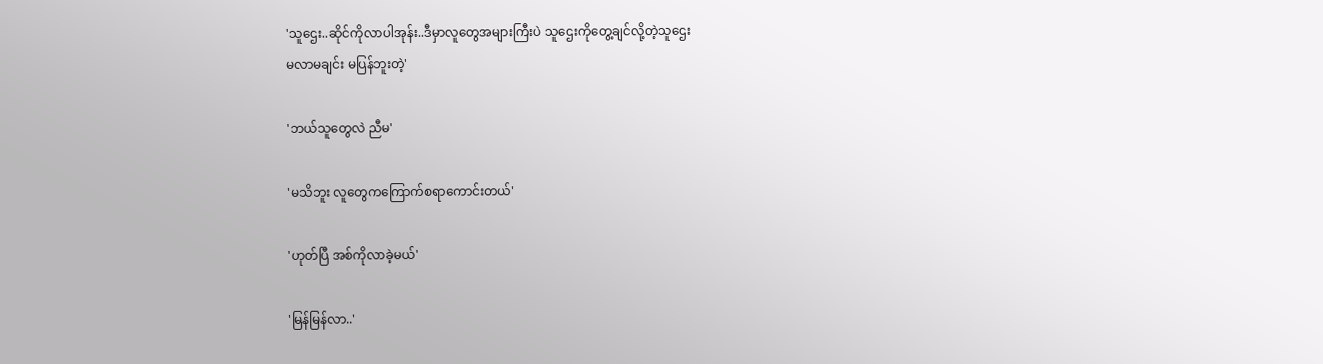'သူဌေး..ဆိုင်ကိုလာပါအုန်း..ဒီမှာလူတွေအများကြီးပဲ သူဌေးကိုတွေ့ချင်လို့တဲ့သူဌေး
မလာမချင်း မပြန်ဘူးတဲ့'

'ဘယ်သူတွေလဲ ညီမ'

'မသိဘူး လူတွေကကြောက်စရာကောင်းတယ်'

'ဟုတ်ပြီ အစ်ကိုလာခဲ့မယ်'

'မြန်မြန်လာ..'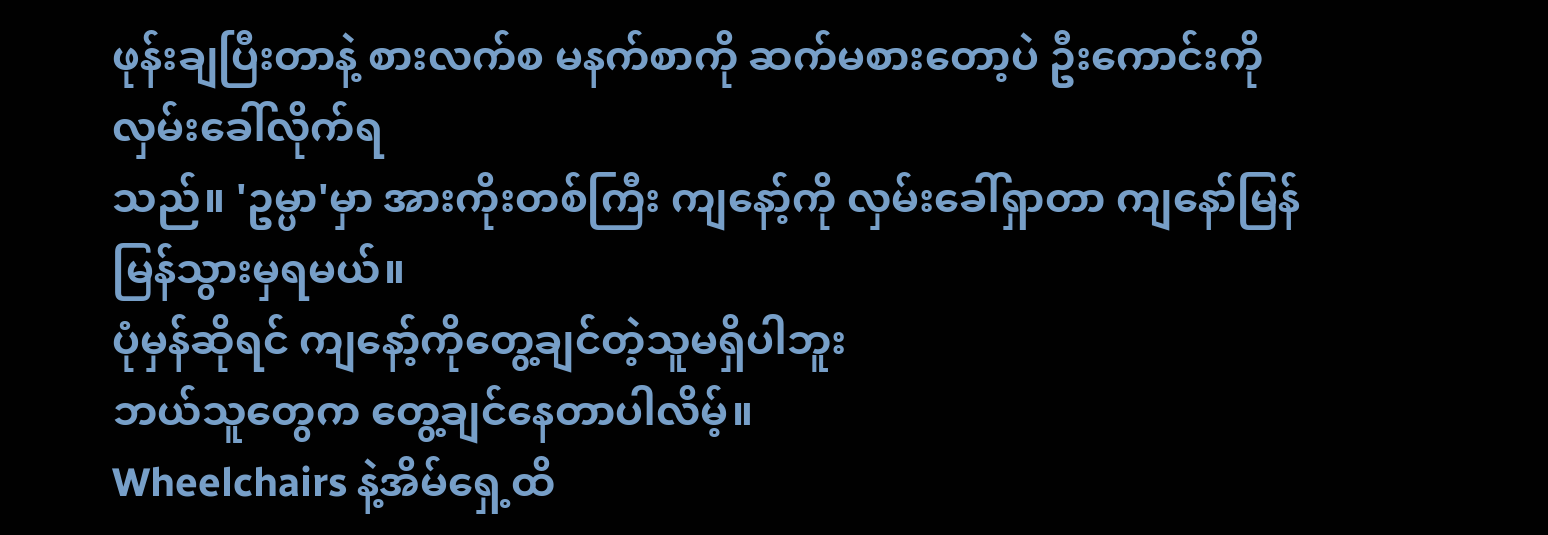ဖုန်းချပြီးတာနဲ့ စားလက်စ မနက်စာကို ဆက်မစားတော့ပဲ ဦးကောင်းကို လှမ်းခေါ်လိုက်ရ
သည်။ 'ဥမ္ပာ'မှာ အားကိုးတစ်ကြီး ကျနော့်ကို လှမ်းခေါ်ရှာတာ ကျနော်မြန်မြန်သွားမှရမယ်။
ပုံမှန်ဆိုရင် ကျနော့်ကိုတွေ့ချင်တဲ့သူမရှိပါဘူး
ဘယ်သူတွေက တွေ့ချင်နေတာပါလိမ့်။
Wheelchairs နဲ့အိမ်ရှေ့ထိ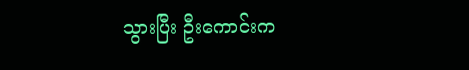သွားပြီး ဦးကောင်းက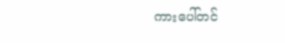ကားပေါ်တင်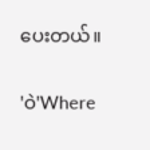ပေးတယ်။

'ဝဲ'Where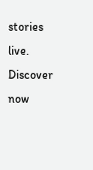stories live. Discover now